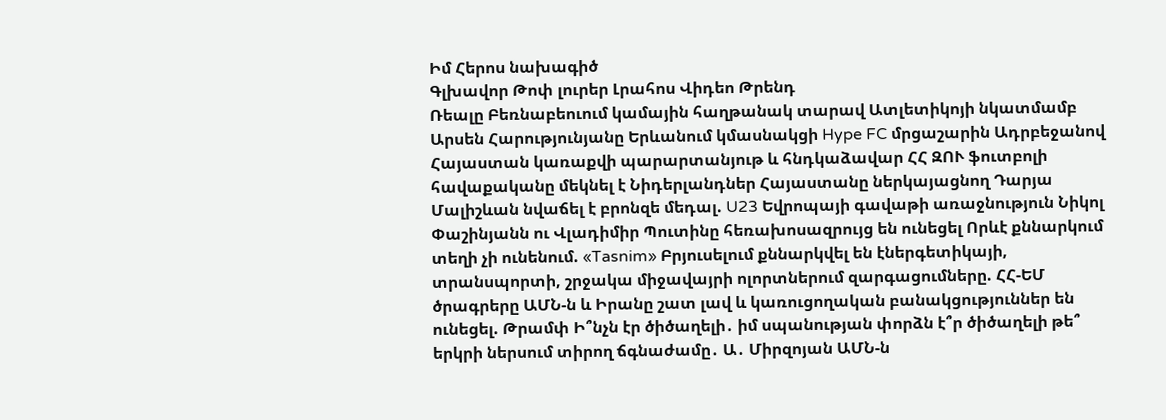Իմ Հերոս նախագիծ
Գլխավոր Թոփ լուրեր Լրահոս Վիդեո Թրենդ
Ռեալը Բեռնաբեուում կամային հաղթանակ տարավ Ատլետիկոյի նկատմամբ Արսեն Հարությունյանը Երևանում կմասնակցի Hype FC մրցաշարին Ադրբեջանով Հայաստան կառաքվի պարարտանյութ և հնդկաձավար ՀՀ ԶՈՒ ֆուտբոլի հավաքականը մեկնել է Նիդերլանդներ Հայաստանը ներկայացնող Դարյա Մալիշևան նվաճել է բրոնզե մեդալ. U23 Եվրոպայի գավաթի առաջնություն Նիկոլ Փաշինյանն ու Վլադիմիր Պուտինը հեռախոսազրույց են ունեցել Որևէ քննարկում տեղի չի ունենում. «Tasnim» Բրյուսելում քննարկվել են էներգետիկայի, տրանսպորտի, շրջակա միջավայրի ոլորտներում զարգացումները. ՀՀ-ԵՄ ծրագրերը ԱՄՆ-ն և Իրանը շատ լավ և կառուցողական բանակցություններ են ունեցել. Թրամփ Ի՞նչն էր ծիծաղելի․ իմ սպանության փորձն է՞ր ծիծաղելի թե՞ երկրի ներսում տիրող ճգնաժամը․ Ա․ Միրզոյան ԱՄՆ-ն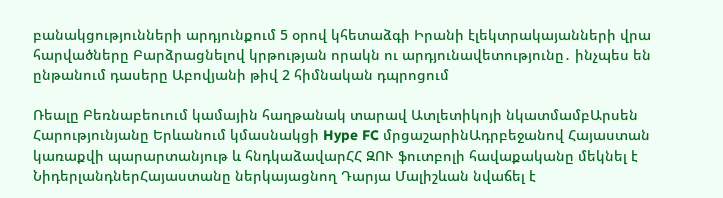բանակցությունների արդյունքում 5 օրով կհետաձգի Իրանի էլեկտրակայանների վրա հարվածները Բարձրացնելով կրթության որակն ու արդյունավետությունը․ ինչպես են ընթանում դասերը Աբովյանի թիվ 2 հիմնական դպրոցում

Ռեալը Բեռնաբեուում կամային հաղթանակ տարավ Ատլետիկոյի նկատմամբԱրսեն Հարությունյանը Երևանում կմասնակցի Hype FC մրցաշարինԱդրբեջանով Հայաստան կառաքվի պարարտանյութ և հնդկաձավարՀՀ ԶՈՒ ֆուտբոլի հավաքականը մեկնել է ՆիդերլանդներՀայաստանը ներկայացնող Դարյա Մալիշևան նվաճել է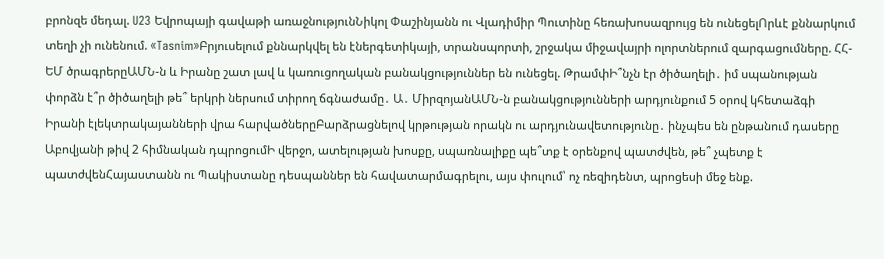բրոնզե մեդալ. U23 Եվրոպայի գավաթի առաջնությունՆիկոլ Փաշինյանն ու Վլադիմիր Պուտինը հեռախոսազրույց են ունեցելՈրևէ քննարկում տեղի չի ունենում. «Tasnim»Բրյուսելում քննարկվել են էներգետիկայի, տրանսպորտի, շրջակա միջավայրի ոլորտներում զարգացումները. ՀՀ-ԵՄ ծրագրերըԱՄՆ-ն և Իրանը շատ լավ և կառուցողական բանակցություններ են ունեցել. ԹրամփԻ՞նչն էր ծիծաղելի․ իմ սպանության փորձն է՞ր ծիծաղելի թե՞ երկրի ներսում տիրող ճգնաժամը․ Ա․ ՄիրզոյանԱՄՆ-ն բանակցությունների արդյունքում 5 օրով կհետաձգի Իրանի էլեկտրակայանների վրա հարվածներըԲարձրացնելով կրթության որակն ու արդյունավետությունը․ ինչպես են ընթանում դասերը Աբովյանի թիվ 2 հիմնական դպրոցումԻ վերջո, ատելության խոսքը, սպառնալիքը պե՞տք է օրենքով պատժվեն, թե՞ չպետք է պատժվենՀայաստանն ու Պակիստանը դեսպաններ են հավատարմագրելու, այս փուլում՝ ոչ ռեզիդենտ, պրոցեսի մեջ ենք.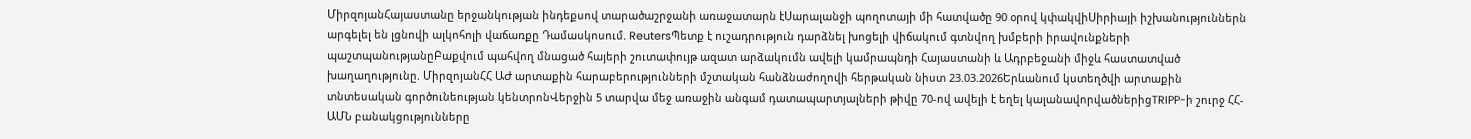ՄիրզոյանՀայաստանը երջանկության ինդեքսով տարածաշրջանի առաջատարն էՍարալանջի պողոտայի մի հատվածը 90 օրով կփակվիՍիրիայի իշխանություններն արգելել են լցնովի ալկոհոլի վաճառքը Դամասկոսում. ReutersՊետք է ուշադրություն դարձնել խոցելի վիճակում գտնվող խմբերի իրավունքների պաշտպանությանըԲաքվում պահվող մնացած հայերի շուտափույթ ազատ արձակումն ավելի կամրապնդի Հայաստանի և Ադրբեջանի միջև հաստատված խաղաղությունը. ՄիրզոյանՀՀ ԱԺ արտաքին հարաբերությունների մշտական հանձնաժողովի հերթական նիստ 23.03.2026Երևանում կստեղծվի արտաքին տնտեսական գործունեության կենտրոնՎերջին 5 տարվա մեջ առաջին անգամ դատապարտյալների թիվը 70-ով ավելի է եղել կալանավորվածներիցTRIPP-ի շուրջ ՀՀ-ԱՄՆ բանակցությունները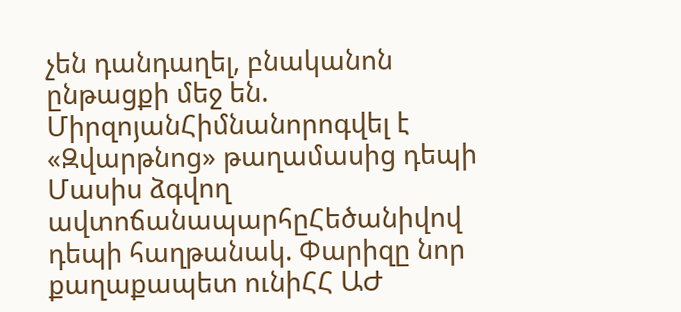չեն դանդաղել, բնականոն ընթացքի մեջ են. ՄիրզոյանՀիմնանորոգվել է «Զվարթնոց» թաղամասից դեպի Մասիս ձգվող ավտոճանապարհըՀեծանիվով դեպի հաղթանակ. Փարիզը նոր քաղաքապետ ունիՀՀ ԱԺ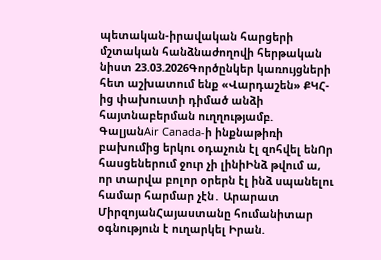պետական-իրավական հարցերի մշտական հանձնաժողովի հերթական նիստ 23.03.2026Գործընկեր կառույցների հետ աշխատում ենք «Վարդաշեն» ՔԿՀ-ից փախուստի դիմած անձի հայտնաբերման ուղղությամբ. ԳալյանAir Canada-ի ինքնաթիռի բախումից երկու օդաչուն էլ զոհվել ենՈր հասցեներում ջուր չի լինիԻնձ թվում ա, որ տարվա բոլոր օրերն էլ ինձ սպանելու համար հարմար չէն․ Արարատ ՄիրզոյանՀայաստանը հումանիտար օգնություն է ուղարկել Իրան.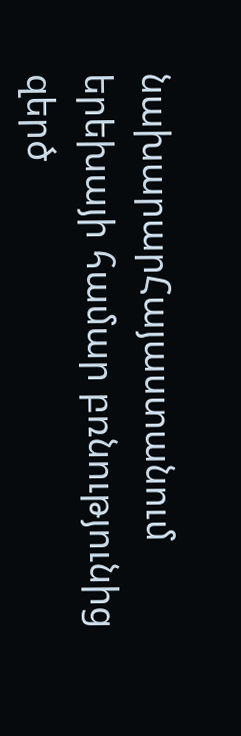նախարարՀայաստանում երեխայի համար բռնությունից զերծ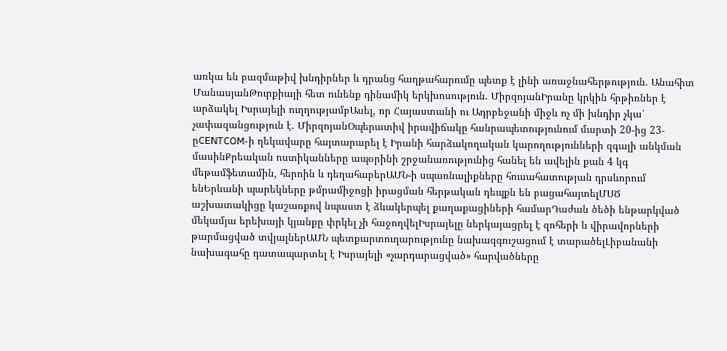առկա են բազմաթիվ խնդիրներ և դրանց հաղթահարումը պետք է լինի առաջնահերթություն. Անահիտ ՄանասյանԹուրքիայի հետ ունենք դինամիկ երկխոսություն. ՄիրզոյանԻրանը կրկին հրթիռներ է արձակել Իսրայելի ուղղությամբԱսել, որ Հայաստանի ու Ադրբեջանի միջև ոչ մի խնդիր չկա՝ չափազանցություն է. ՄիրզոյանՕպերատիվ իրավիճակը հանրապետությունում մարտի 20-ից 23-ըCENTCOM-ի ղեկավարը հայտարարել է Իրանի հարձակողական կարողությունների զգալի անկման մասինՔրեական ոստիկանները ապօրինի շրջանառությունից հանել են ավելին քան 4 կգ մեթամֆետամին, հերոին և դեղահաբերԱՄՆ-ի սպառնալիքները հուսահատության դրսևորում ենԵրևանի պարեկները թմրամիջոցի իրացման հերթական դեպքն են բացահայտելՄՍԾ աշխատակիցը կաշառքով նպաստ է ձևակերպել քաղաքացիների համարԴաժան ծեծի ենթարկված մեկամյա երեխայի կյանքը փրկել չի հաջողվելԻսրայելը ներկայացրել է զոհերի և վիրավորների թարմացված տվյալներԱՄՆ պետքարտուղարությունը նախազգուշացում է տարածելԼիբանանի նախագահը դատապարտել է Իսրայելի «չարդարացված» հարվածները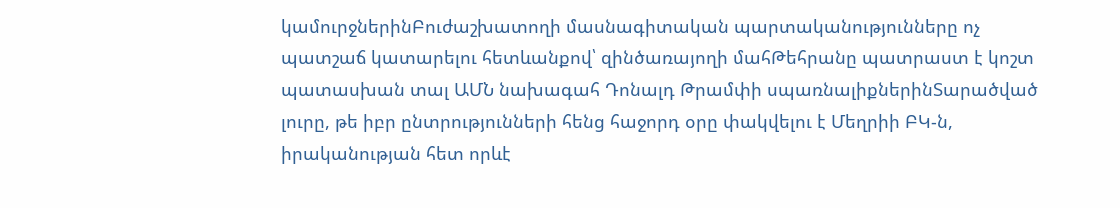կամուրջներինԲուժաշխատողի մասնագիտական պարտականությունները ոչ պատշաճ կատարելու հետևանքով՝ զինծառայողի մահԹեհրանը պատրաստ է կոշտ պատասխան տալ ԱՄՆ նախագահ Դոնալդ Թրամփի սպառնալիքներինՏարածված լուրը, թե իբր ընտրությունների հենց հաջորդ օրը փակվելու է Մեղրիի ԲԿ-ն, իրականության հետ որևէ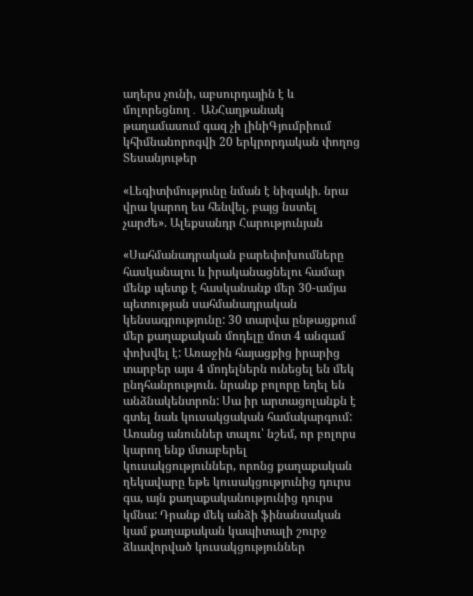աղերս չունի, աբսուրդային է և մոլորեցնող․ ԱՆՀաղթանակ թաղամասում գազ չի լինիԳյումրիում կհիմնանորոգվի 20 երկրորդական փողոց
Տեսանյութեր

«Լեգիտիմությունը նման է նիզակի. նրա վրա կարող ես հենվել, բայց նստել չարժե». Ալեքսանդր Հարությունյան

«Սահմանադրական բարեփոխումները հասկանալու և իրականացնելու համար մենք պետք է հասկանանք մեր 30-ամյա պետության սահմանադրական կենսագրությունը: 30 տարվա ընթացքում մեր քաղաքական մոդելը մոտ 4 անգամ փոխվել է: Առաջին հայացքից իրարից տարբեր այս 4 մոդելներն ունեցել են մեկ ընդհանրություն. նրանք բոլորը եղել են անձնակենտրոն: Սա իր արտացոլանքն է գտել նաև կուսակցական համակարգում: Առանց անուններ տալու՝ նշեմ, որ բոլորս կարող ենք մտաբերել կուսակցություններ, որոնց քաղաքական ղեկավարը եթե կուսակցությունից դուրս գա, այն քաղաքականությունից դուրս կմնա: Դրանք մեկ անձի ֆինանսական կամ քաղաքական կապիտալի շուրջ ձևավորված կուսակցություններ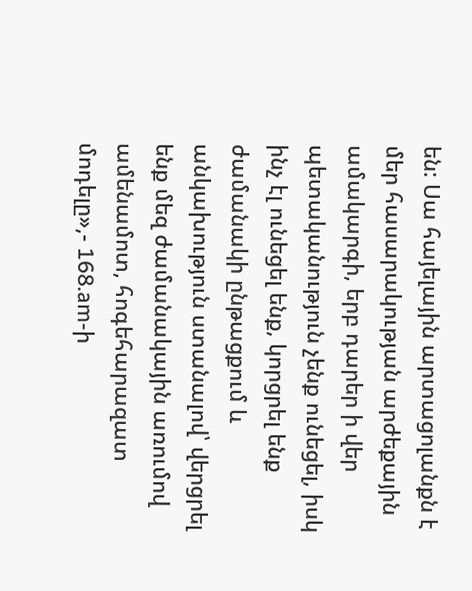են: Սա հայելային արտացոլանքն է մեր հասարակության արժեքային ամակարգի, երբ դարեր ի վեր պետականություն չենք ունեցել, իսկ ինչ էլ ունեցել ենք, կորցրել ենք ժամանակի ընթացքում և անկախություն ստանալով՝ վերցրել ենք մեզ ժամանակային առումով ամենամոտ, հոգեհարազատ մոդելը»,- 168.am-ի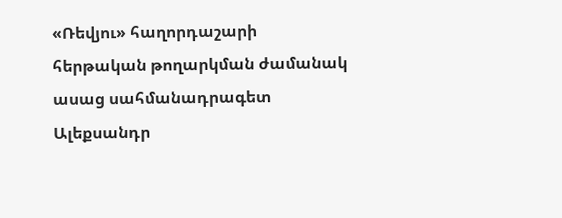«Ռեվյու» հաղորդաշարի հերթական թողարկման ժամանակ ասաց սահմանադրագետ Ալեքսանդր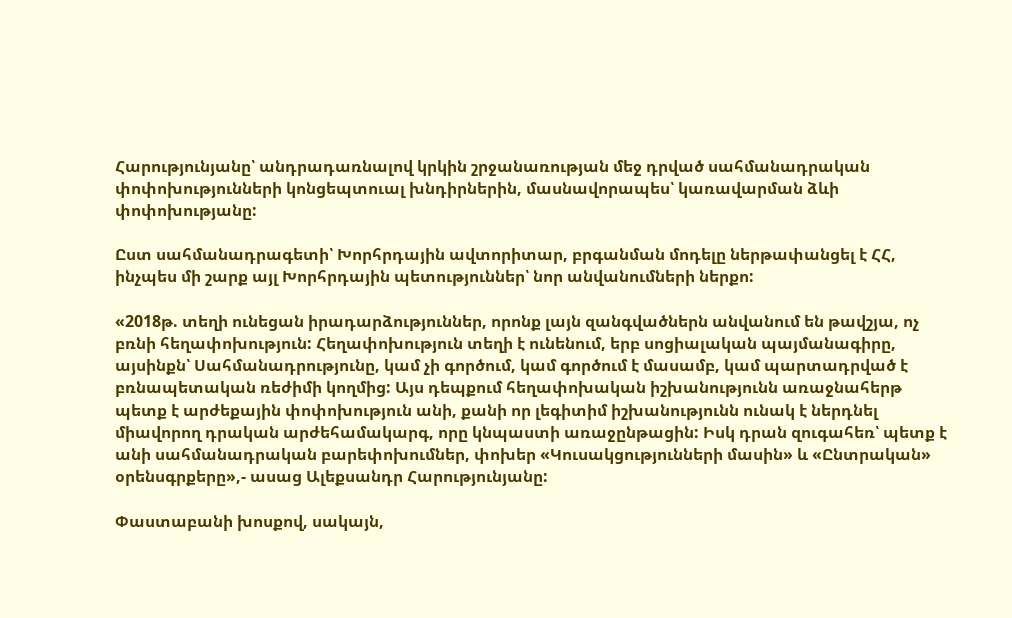Հարությունյանը՝ անդրադառնալով կրկին շրջանառության մեջ դրված սահմանադրական փոփոխությունների կոնցեպտուալ խնդիրներին, մասնավորապես՝ կառավարման ձևի փոփոխությանը:

Ըստ սահմանադրագետի՝ Խորհրդային ավտորիտար, բրգանման մոդելը ներթափանցել է ՀՀ, ինչպես մի շարք այլ Խորհրդային պետություններ՝ նոր անվանումների ներքո:

«2018թ. տեղի ունեցան իրադարձություններ, որոնք լայն զանգվածներն անվանում են թավշյա, ոչ բռնի հեղափոխություն: Հեղափոխություն տեղի է ունենում, երբ սոցիալական պայմանագիրը, այսինքն՝ Սահմանադրությունը, կամ չի գործում, կամ գործում է մասամբ, կամ պարտադրված է բռնապետական ռեժիմի կողմից: Այս դեպքում հեղափոխական իշխանությունն առաջնահերթ պետք է արժեքային փոփոխություն անի, քանի որ լեգիտիմ իշխանությունն ունակ է ներդնել միավորող դրական արժեհամակարգ, որը կնպաստի առաջընթացին: Իսկ դրան զուգահեռ՝ պետք է անի սահմանադրական բարեփոխումներ, փոխեր «Կուսակցությունների մասին» և «Ընտրական» օրենսգրքերը»,- ասաց Ալեքսանդր Հարությունյանը:

Փաստաբանի խոսքով, սակայն,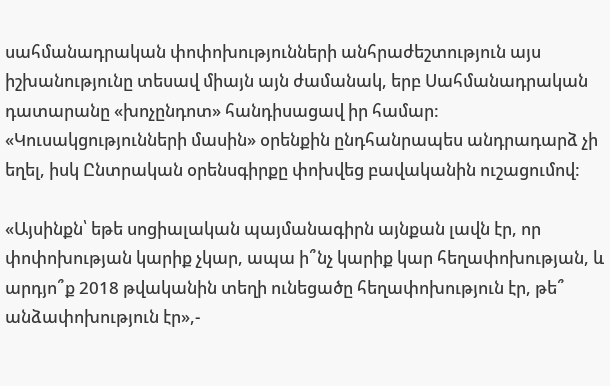սահմանադրական փոփոխությունների անհրաժեշտություն այս իշխանությունը տեսավ միայն այն ժամանակ, երբ Սահմանադրական դատարանը «խոչընդոտ» հանդիսացավ իր համար: «Կուսակցությունների մասին» օրենքին ընդհանրապես անդրադարձ չի եղել, իսկ Ընտրական օրենսգիրքը փոխվեց բավականին ուշացումով:

«Այսինքն՝ եթե սոցիալական պայմանագիրն այնքան լավն էր, որ փոփոխության կարիք չկար, ապա ի՞նչ կարիք կար հեղափոխության, և արդյո՞ք 2018 թվականին տեղի ունեցածը հեղափոխություն էր, թե՞ անձափոխություն էր»,-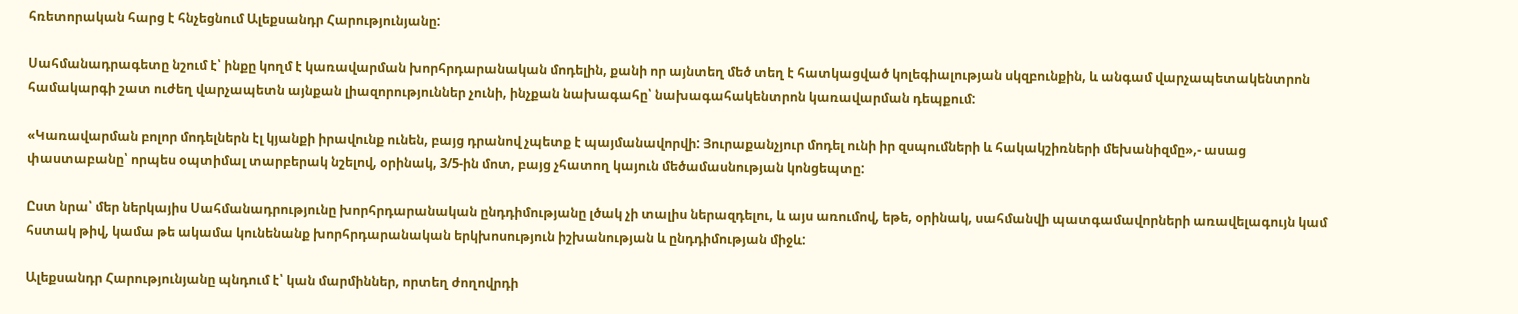հռետորական հարց է հնչեցնում Ալեքսանդր Հարությունյանը:

Սահմանադրագետը նշում է՝ ինքը կողմ է կառավարման խորհրդարանական մոդելին, քանի որ այնտեղ մեծ տեղ է հատկացված կոլեգիալության սկզբունքին, և անգամ վարչապետակենտրոն համակարգի շատ ուժեղ վարչապետն այնքան լիազորություններ չունի, ինչքան նախագահը՝ նախագահակենտրոն կառավարման դեպքում:

«Կառավարման բոլոր մոդելներն էլ կյանքի իրավունք ունեն, բայց դրանով չպետք է պայմանավորվի: Յուրաքանչյուր մոդել ունի իր զսպումների և հակակշիռների մեխանիզմը»,- ասաց փաստաբանը՝ որպես օպտիմալ տարբերակ նշելով, օրինակ, 3/5-ին մոտ, բայց չհատող կայուն մեծամասնության կոնցեպտը:

Ըստ նրա՝ մեր ներկայիս Սահմանադրությունը խորհրդարանական ընդդիմությանը լծակ չի տալիս ներազդելու, և այս առումով, եթե, օրինակ, սահմանվի պատգամավորների առավելագույն կամ հստակ թիվ, կամա թե ակամա կունենանք խորհրդարանական երկխոսություն իշխանության և ընդդիմության միջև:

Ալեքսանդր Հարությունյանը պնդում է՝ կան մարմիններ, որտեղ ժողովրդի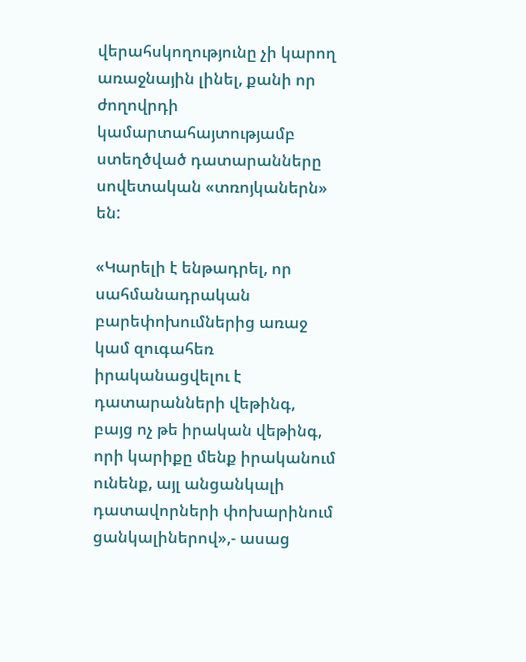վերահսկողությունը չի կարող առաջնային լինել, քանի որ ժողովրդի կամարտահայտությամբ ստեղծված դատարանները սովետական «տռոյկաներն» են:

«Կարելի է ենթադրել, որ սահմանադրական բարեփոխումներից առաջ կամ զուգահեռ իրականացվելու է դատարանների վեթինգ, բայց ոչ թե իրական վեթինգ, որի կարիքը մենք իրականում ունենք, այլ անցանկալի դատավորների փոխարինում ցանկալիներով»,- ասաց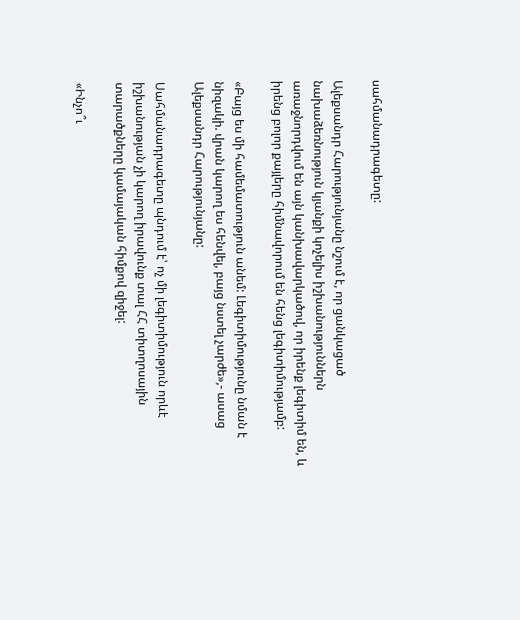սահմանադրագետը:

Ալեքսանդր Հարությունյանը նշում է, որ ցանկացած նախաձեռնություն կյանքի կոչելիս իշխանություններն առաջնորդվում են այն կանխավարկածով, որ իրենք լեգիտիմ են, և իրենց բոլոր քայլերը հիմնավորում են հենց լեգիտիմությամբ:

«Բայց ես մի համեմատություն անեմ: Լեգիտիմությունը նման է նիզակի. վրան կարող ես հենվել, բայց նստել չարժե»,- ասաց Ալեքսանդր Հարությունյանը:

Սահմանադրագետը պնդում է՝ ոչ մի լեգիտիմություն որևէ իշխանության չի կարող իրավունք տալ ՀՀ տիտղոսային տարածքները կամայական հիմքով զիջել:

«Ինչո՞ւ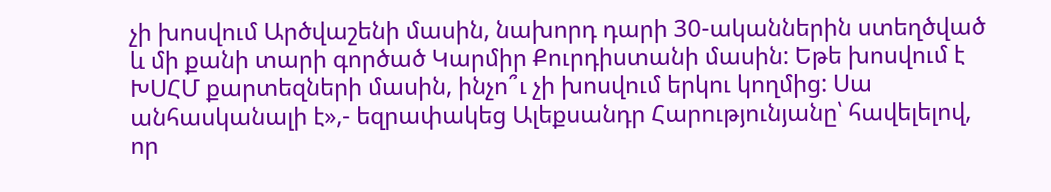չի խոսվում Արծվաշենի մասին, նախորդ դարի 30-ականներին ստեղծված և մի քանի տարի գործած Կարմիր Քուրդիստանի մասին: Եթե խոսվում է ԽՍՀՄ քարտեզների մասին, ինչո՞ւ չի խոսվում երկու կողմից: Սա անհասկանալի է»,- եզրափակեց Ալեքսանդր Հարությունյանը՝ հավելելով, որ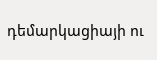դեմարկացիայի ու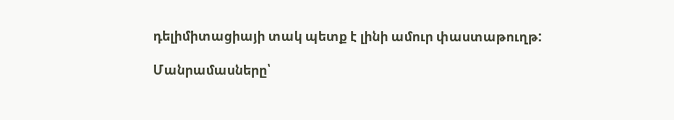դելիմիտացիայի տակ պետք է լինի ամուր փաստաթուղթ:

Մանրամասները՝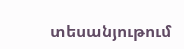տեսանյութում